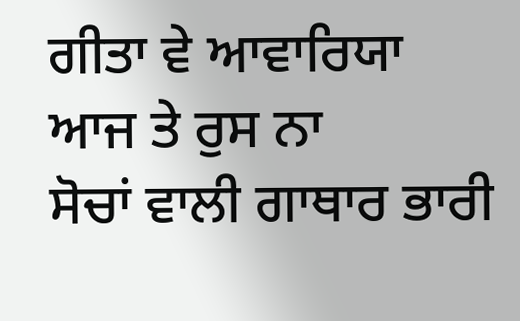ਗੀਤਾ ਵੇ ਆਵਾਰਿਯਾ
ਆਜ ਤੇ ਰੁਸ ਨਾ
ਸੋਚਾਂ ਵਾਲੀ ਗਾਥਾਰ ਭਾਰੀ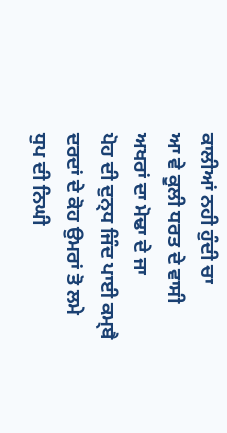ਕਾਲੀਆਂ ਨਹੀ ਹੁੰਦੀ ਚਾ
ਆ ਵੇ ਕੂਲੀ ਧਰਤ ਦੇ ਵਾਸੀ
ਅਖਰਾਂ ਦਾ ਮੋਢਾ ਦੇ ਜਾ
ਪੋਹ ਦੀ ਦੁਨ੍ਧ ਜਿੰਦ ਪਾਈ ਕਮ੍ਬੈ
ਦਰਦਾਂ ਦੇ ਕੋਹ ਉਮਰਾਂ ਤੋ ਲਮੇ
ਧੁਪ ਦੀ ਨਿਘੀ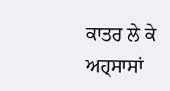ਕਾਤਰ ਲੇ ਕੇ
ਅਹ੍ਸਾਸਾਂ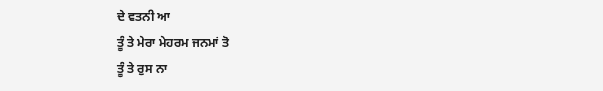ਦੇ ਵਤਨੀ ਆ
ਤੂੰ ਤੇ ਮੇਰਾ ਮੇਹਰਮ ਜਨਮਾਂ ਤੋ
ਤੂੰ ਤੇ ਰੁਸ ਨਾ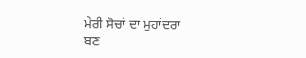ਮੇਰੀ ਸੋਚਾਂ ਦਾ ਮੁਹਾਂਦਰਾ
ਬਣ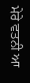ਮੇਰੇ ਵਤਨੀ ਆ